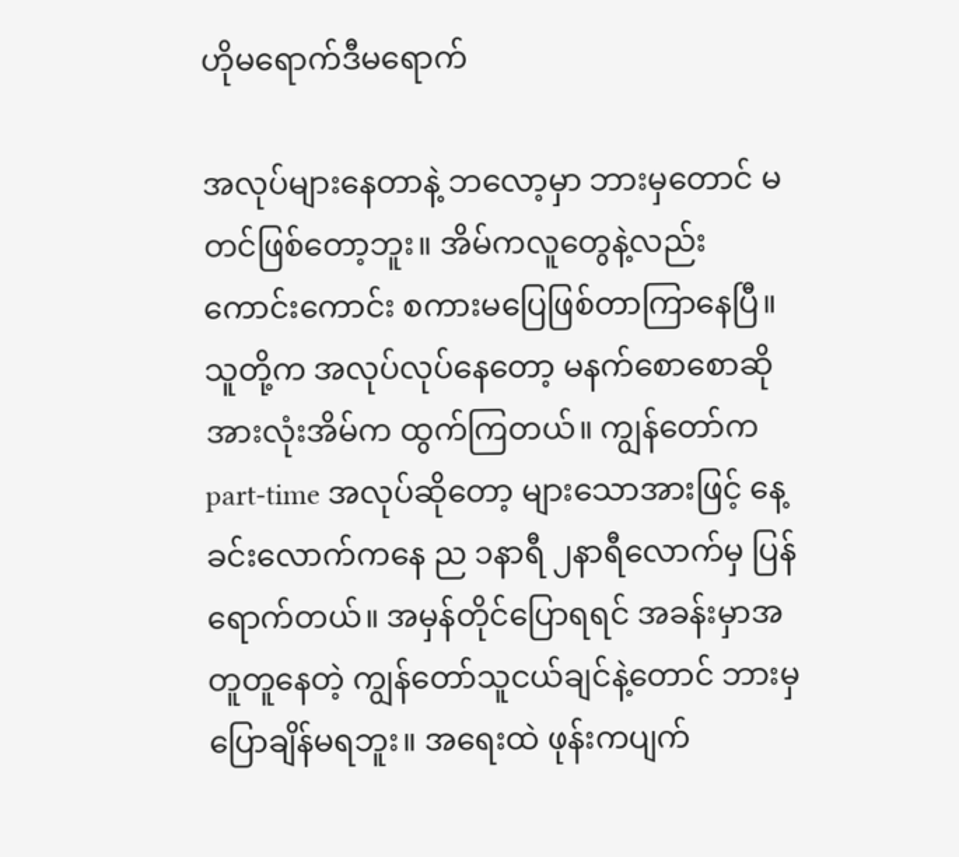ဟိုမရောက်ဒီမရောက်

အလုပ်များနေတာနဲ့ ဘလော့မှာ ဘားမှတောင် မတင်ဖြစ်တော့ဘူး။ အိမ်ကလူတွေနဲ့လည်း ကောင်းကောင်း စကားမပြေဖြစ်တာကြာနေပြီ။ သူတို့က အလုပ်လုပ်နေတော့ မနက်စောစောဆို အားလုံးအိမ်က ထွက်ကြတယ်။ ကျွန်တော်က part-time အလုပ်ဆိုတော့ များသောအားဖြင့် နေ့ခင်းလောက်ကနေ ည ၁နာရီ ၂နာရီလောက်မှ ပြန်ရောက်တယ်။ အမှန်တိုင်ပြောရရင် အခန်းမှာအတူတူနေတဲ့ ကျွန်တော်သူငယ်ချင်နဲ့တောင် ဘားမှပြောချိန်မရဘူး။ အရေးထဲ ဖုန်းကပျက်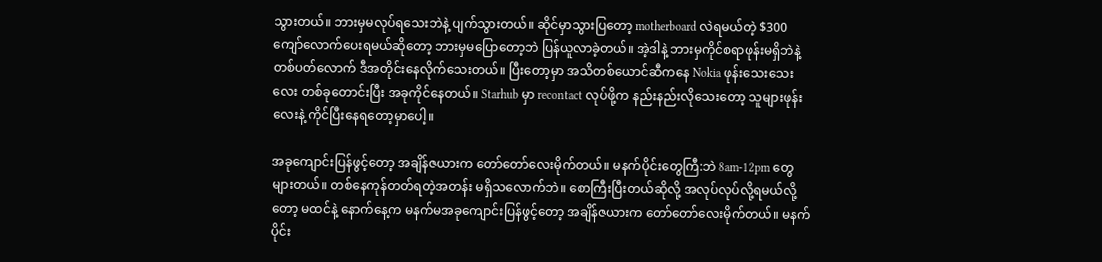သွားတယ်။ ဘားမှမလုပ်ရသေးဘဲနဲ့ ပျက်သွားတယ်။ ဆိုင်မှာသွားပြတော့ motherboard လဲရမယ်တဲ့ $300ကျော်လောက်ပေးရမယ်ဆိုတော့ ဘားမှမပြောတော့ဘဲ ပြန်ယူလာခဲ့တယ်။ အဲ့ဒါနဲ့ ဘားမှကိုင်စရာဖုန်းမရှိဘဲနဲ့ တစ်ပတ်လောက် ဒီအတိုင်းနေလိုက်သေးတယ်။ ပြီးတော့မှာ အသိတစ်ယောင်ဆီကနေ Nokia ဖုန်းသေးသေးလေး တစ်ခုတောင်းပြီး အခုကိုင်နေတယ်။ Starhub မှာ recontact လုပ်ဖို့က နည်းနည်းလိုသေးတော့ သူများဖုန်းလေးနဲ့ ကိုင်ပြီးနေရတော့မှာပေါ့။

အခုကျောင်းပြန်ဖွင့်တော့ အချိန်ဇယားက တော်တော်လေးမိုက်တယ်။ မနက်ပိုင်းတွေကြီ:ဘဲ 8am-12pm တွေများတယ်။ တစ်နေကုန်တတ်ရတဲ့အတန်း မရှိသလောက်ဘဲ။ စောကြီးပြီးတယ်ဆိုလို့ အလုပ်လုပ်လို့ရမယ်လို့တော့ မထင်နဲ့ နောက်နေ့က မနက်မအခုကျောင်းပြန်ဖွင့်တော့ အချိန်ဇယားက တော်တော်လေးမိုက်တယ်။ မနက်ပိုင်း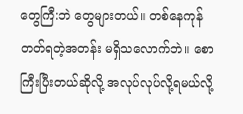တွေကြီ:ဘဲ တွေများတယ်။ တစ်နေကုန်တတ်ရတဲ့အတန်း မရှိသလောက်ဘဲ။ စောကြီးပြီးတယ်ဆိုလို့ အလုပ်လုပ်လို့ရမယ်လို့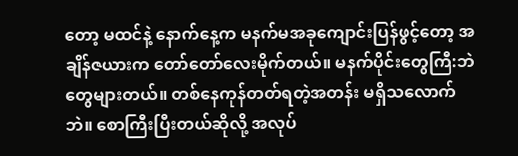တော့ မထင်နဲ့ နောက်နေ့က မနက်မအခုကျောင်းပြန်ဖွင့်တော့ အချိန်ဇယားက တော်တော်လေးမိုက်တယ်။ မနက်ပိုင်းတွေကြီ:ဘဲ တွေများတယ်။ တစ်နေကုန်တတ်ရတဲ့အတန်း မရှိသလောက်ဘဲ။ စောကြီးပြီးတယ်ဆိုလို့ အလုပ်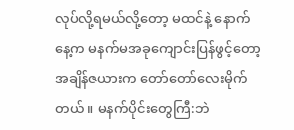လုပ်လို့ရမယ်လို့တော့ မထင်နဲ့ နောက်နေ့က မနက်မအခုကျောင်းပြန်ဖွင့်တော့ အချိန်ဇယားက တော်တော်လေးမိုက်တယ်။ မနက်ပိုင်းတွေကြီ:ဘဲ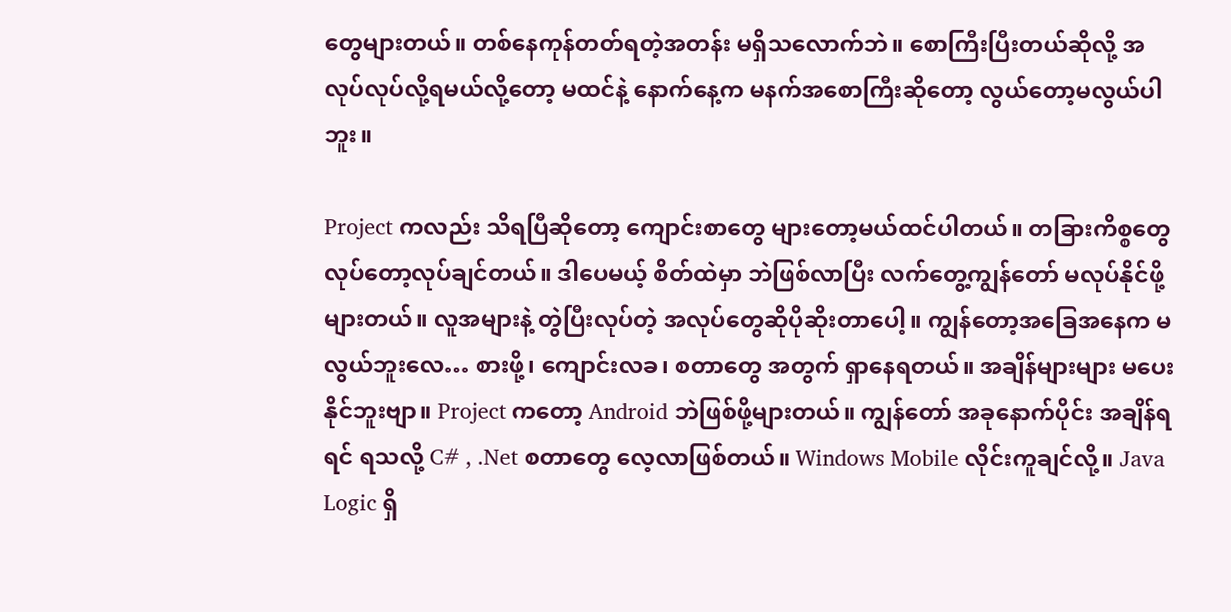တွေများတယ်။ တစ်နေကုန်တတ်ရတဲ့အတန်း မရှိသလောက်ဘဲ။ စောကြီးပြီးတယ်ဆိုလို့ အလုပ်လုပ်လို့ရမယ်လို့တော့ မထင်နဲ့ နောက်နေ့က မနက်အစောကြီးဆိုတော့ လွယ်တော့မလွယ်ပါဘူး။

Project ကလည်း သိရပြီဆိုတော့ ကျောင်းစာတွေ များတော့မယ်ထင်ပါတယ်။ တခြားကိစ္စတွေ လုပ်တော့လုပ်ချင်တယ်။ ဒါပေမယ့် စိတ်ထဲမှာ ဘဲဖြစ်လာပြီး လက်တွေ့ကျွန်တော် မလုပ်နိုင်ဖို့များတယ်။ လူအများနဲ့ တွဲပြီးလုပ်တဲ့ အလုပ်တွေဆိုပိုဆိုးတာပေါ့။ ကျွန်တော့အခြေအနေက မလွယ်ဘူးလေ… စားဖို့၊ ကျောင်းလခ၊ စတာတွေ အတွက် ရှာနေရတယ်။ အချိန်များများ မပေးနိုင်ဘူးဗျာ။ Project ကတော့ Android ဘဲဖြစ်ဖို့များတယ်။ ကျွန်တော် အခုနောက်ပိုင်း အချိန်ရရင် ရသလို့ C# , .Net စတာတွေ လေ့လာဖြစ်တယ်။ Windows Mobile လိုင်းကူချင်လို့။ Java Logic ရှိ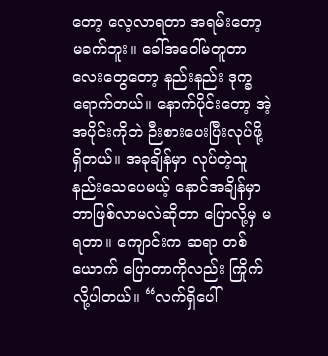တော့ လေ့လာရတာ အရမ်းတော့ မခက်ဘူး။ ခေါ်အဝေါ်မတူတာ လေးတွေတော့ နည်းနည်း ဒုက္ခရောက်တယ်။ နောက်ပိုင်းတော့ အဲ့အပိုင်းကိုဘဲ ဉီးစားပေးပြီးလုပ်ဖို့ရှိတယ်။ အခုချိန်မှာ လုပ်တဲ့သူနည်းသေပေမယ့် နောင်အချိန်မှာ ဘာဖြစ်လာမလဲဆိုတာ ပြောလို့မှ မရတာ။ ကျောင်းက ဆရာ တစ်ယောက် ပြောတာကိုလည်း ကြိုက်လို့ပါတယ်။ “လက်ရှိပေါ်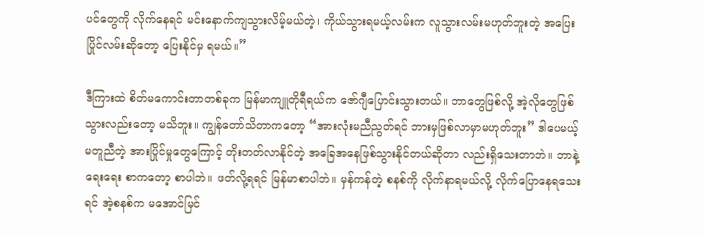ပင်တွေကို လိုက်နေရင် မင်းနောက်ကျသွားလိမ့်မယ်တဲ့၊ ကိုယ်သွားရမယ့်လမ်းက လူသွားလမ်းမဟုတ်ဘူးတဲ့ အပြေးပြိုင်လမ်းဆိုတော့ ပြေးနိုင်မှ ရမယ်။”

ဒီကြားထဲ စိတ်မကောင်းတာတစ်ခုက မြန်မာကျူတိုရီရယ်က ဇော်ဂျီပြောင်းသွားတယ်။ ဘာတွေဖြစ်လို့ အဲ့လိုတွေဖြစ်သွားလည်းတော့ မသိဘူး။ ကျွန်တော်သိတာကတော့ “အားလုံးမညီညွတ်ရင် ဘားမှဖြစ်လာမှာမဟုတ်ဘူး” ဒါပေမယ့် မတူညီတဲ့ အားပြိုင်မှုတွေကြောင့် တိုးတတ်လာနိုင်တဲ့ အခြေအနေဖြစ်သွားနိုင်တယ်ဆိုတာ လည်းရှိသေးတာဘဲ။ ဘာနဲ့ရေးရေး စာကတော့ စာပါဘဲ။ ဖတ်လို့ရရင် မြန်မာစာပါဘဲ။ မှန်ကန်တဲ့ စနစ်ကို လိုက်နာရမယ်လို့ လိုက်ပြောနေရသေးရင် အဲ့စနစ်က မအောင်မြင်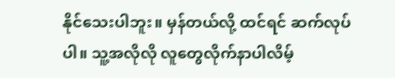နိုင်သေးပါဘူး။ မှန်တယ်လို့ ထင်ရင် ဆက်လုပ်ပါ။ သူ့အလိုလို လူတွေလိုက်နာပါလိမ့်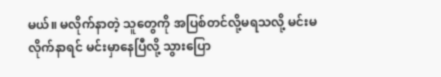မယ်။ မလိုက်နာတဲ့ သူတွေကို အပြစ်တင်လို့မရသလို့ မင်းမလိုက်နာရင် မင်းမှာနေပြီလို့ သွားပြော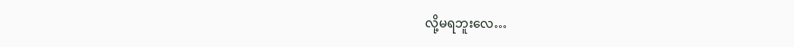လို့မရဘူးလေ…